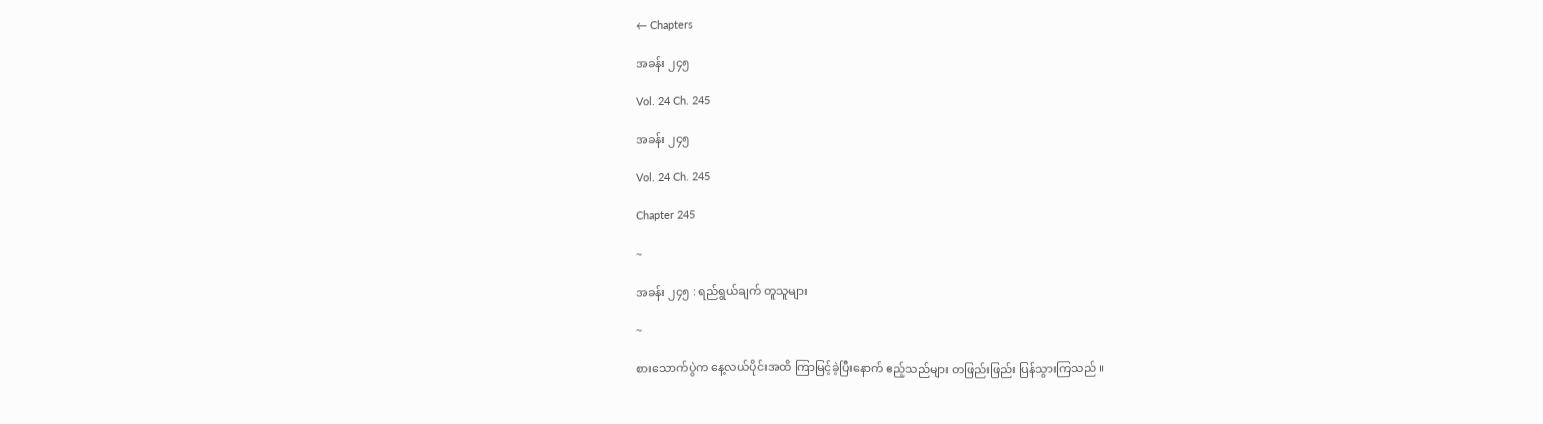← Chapters

အခန်း ၂၄၅

Vol. 24 Ch. 245

အခန်း ၂၄၅

Vol. 24 Ch. 245

Chapter 245

~

အခန်း ၂၄၅ : ရည်ရွယ်ချက် တူသူများ

~

စားသောက်ပွဲက နေ့လယ်ပိုင်းအထိ ကြာမြင့်ခဲ့ပြီးနောက် ဧည့်သည်များ တဖြည်းဖြည်း ပြန်သွားကြသည် ။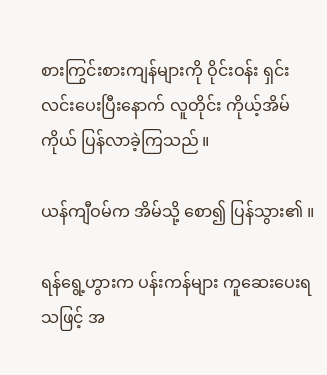စားကြွင်းစားကျန်များကို ဝိုင်းဝန်း ရှင်းလင်းပေးပြီးနောက် လူတိုင်း ကိုယ့်အိမ်ကိုယ် ပြန်လာခဲ့ကြသည် ။

ယန်ကျီဝမ်က အိမ်သို့ စော၍ ပြန်သွား၏ ။

ရန်ရွေ့ဟွားက ပန်းကန်များ ကူဆေးပေးရသဖြင့် အ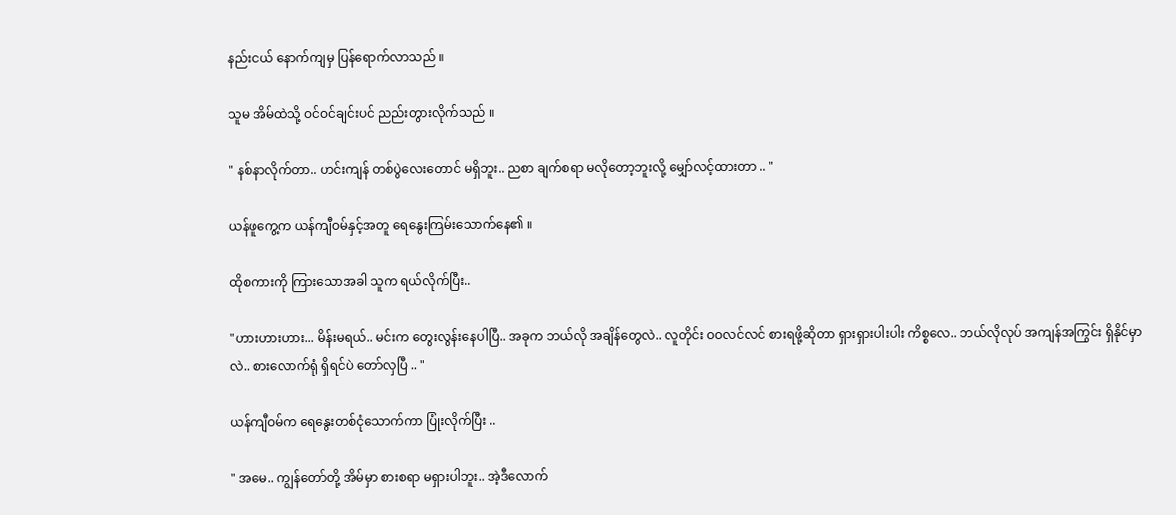နည်းငယ် နောက်ကျမှ ပြန်ရောက်လာသည် ။

သူမ အိမ်ထဲသို့ ဝင်ဝင်ချင်းပင် ညည်းတွားလိုက်သည် ။

" နစ်နာလိုက်တာ.. ဟင်းကျန် တစ်ပွဲလေးတောင် မရှိဘူး.. ညစာ ချက်စရာ မလိုတော့ဘူးလို့ မျှော်လင့်ထားတာ .. "

ယန်ဖူကွေ့က ယန်ကျီဝမ်နှင့်အတူ ရေနွေးကြမ်းသောက်နေ၏ ။

ထိုစကားကို ကြားသောအခါ သူက ရယ်လိုက်ပြီး..

"ဟားဟားဟား... မိန်းမရယ်.. မင်းက တွေးလွန်းနေပါပြီ.. အခုက ဘယ်လို အချိန်တွေလဲ.. လူတိုင်း ဝဝလင်လင် စားရဖို့ဆိုတာ ရှားရှားပါးပါး ကိစ္စလေ.. ဘယ်လိုလုပ် အကျန်အကြွင်း ရှိနိုင်မှာလဲ.. စားလောက်ရုံ ရှိရင်ပဲ တော်လှပြီ .. "

ယန်ကျီဝမ်က ရေနွေးတစ်ငုံသောက်ကာ ပြုံးလိုက်ပြီး ..

" အမေ.. ကျွန်တော်တို့ အိမ်မှာ စားစရာ မရှားပါဘူး.. အဲ့ဒီလောက်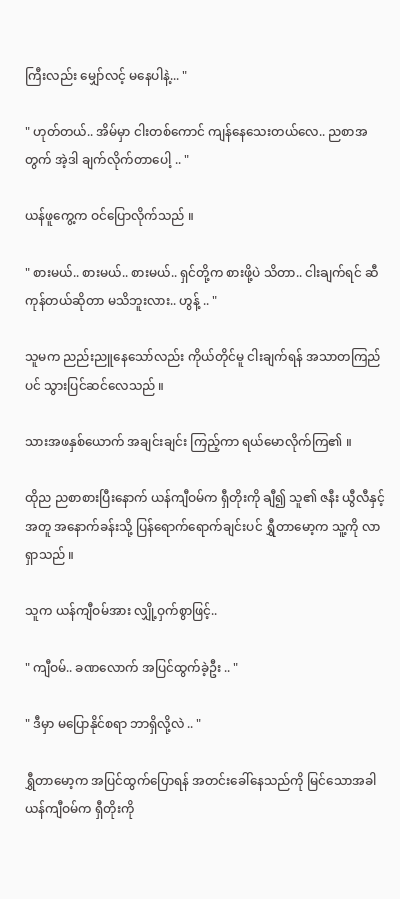ကြီးလည်း မျှော်လင့် မနေပါနဲ့... "

" ဟုတ်တယ်.. အိမ်မှာ ငါးတစ်ကောင် ကျန်နေသေးတယ်လေ.. ညစာအတွက် အဲ့ဒါ ချက်လိုက်တာပေါ့ .. "

ယန်ဖူကွေ့က ဝင်ပြောလိုက်သည် ။

" စားမယ်.. စားမယ်.. စားမယ်.. ရှင်တို့က စားဖို့ပဲ သိတာ.. ငါးချက်ရင် ဆီကုန်တယ်ဆိုတာ မသိဘူးလား.. ဟွန့် .. "

သူမက ညည်းညူနေသော်လည်း ကိုယ်တိုင်မူ ငါးချက်ရန် အသာတကြည်ပင် သွားပြင်ဆင်လေသည် ။

သားအဖနှစ်ယောက် အချင်းချင်း ကြည့်ကာ ရယ်မောလိုက်ကြ၏ ။

ထိုည ညစာစားပြီးနောက် ယန်ကျီဝမ်က ရှီတိုးကို ချီ၍ သူ၏ ဇနီး ယွီလီနှင့်အတူ အနောက်ခန်းသို့ ပြန်ရောက်ရောက်ချင်းပင် ရွှီတာမော့က သူ့ကို လာရှာသည် ။

သူက ယန်ကျီဝမ်အား လျှို့ဝှက်စွာဖြင့်..

" ကျီဝမ်.. ခဏလောက် အပြင်ထွက်ခဲ့ဦး .. "

" ဒီမှာ မပြောနိုင်စရာ ဘာရှိလို့လဲ .. "

ရွှီတာမော့က အပြင်ထွက်ပြောရန် အတင်းခေါ်နေသည်ကို မြင်သောအခါ ယန်ကျီဝမ်က ရှီတိုးကို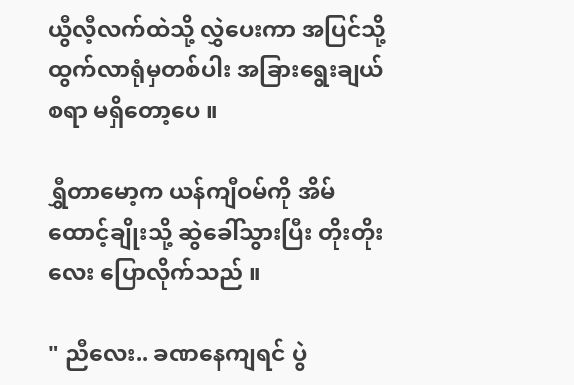ယွီလီ့လက်ထဲသို့ လွှဲပေးကာ အပြင်သို့ ထွက်လာရုံမှတစ်ပါး အခြားရွေးချယ်စရာ မရှိတော့ပေ ။

ရွှီတာမော့က ယန်ကျီဝမ်ကို အိမ်ထောင့်ချိုးသို့ ဆွဲခေါ်သွားပြီး တိုးတိုးလေး ပြောလိုက်သည် ။

" ညီလေး.. ခဏနေကျရင် ပွဲ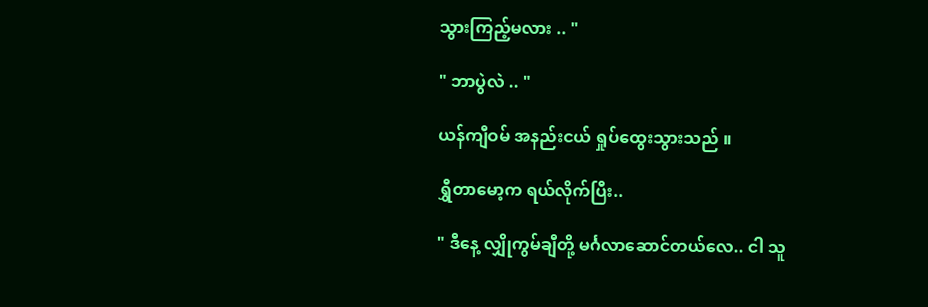သွားကြည့်မလား .. "

" ဘာပွဲလဲ .. "

ယန်ကျီဝမ် အနည်းငယ် ရှုပ်ထွေးသွားသည် ။

ရွှီတာမော့က ရယ်လိုက်ပြီး..

" ဒီနေ့ လျှိုကွမ်ချီတို့ မင်္ဂလာဆောင်တယ်လေ.. ငါ သူ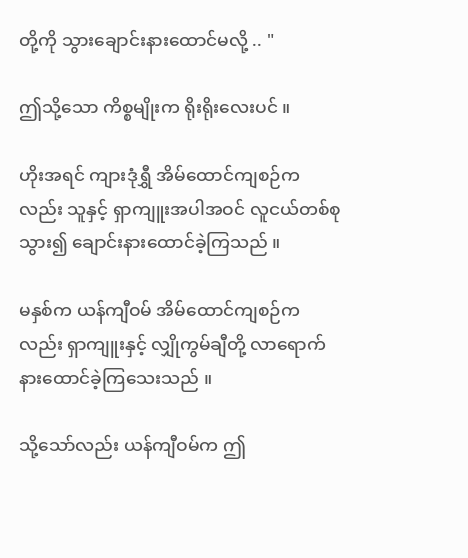တို့ကို သွားချောင်းနားထောင်မလို့ .. "

ဤသို့သော ကိစ္စမျိုးက ရိုးရိုးလေးပင် ။

ဟိုးအရင် ကျားဒုံရွှီ အိမ်ထောင်ကျစဉ်ကလည်း သူနှင့် ရှာကျူးအပါအဝင် လူငယ်တစ်စု သွား၍ ချောင်းနားထောင်ခဲ့ကြသည် ။

မနှစ်က ယန်ကျီဝမ် အိမ်ထောင်ကျစဉ်ကလည်း ရှာကျူးနှင့် လျှိုကွမ်ချီတို့ လာရောက် နားထောင်ခဲ့ကြသေးသည် ။

သို့သော်လည်း ယန်ကျီဝမ်က ဤ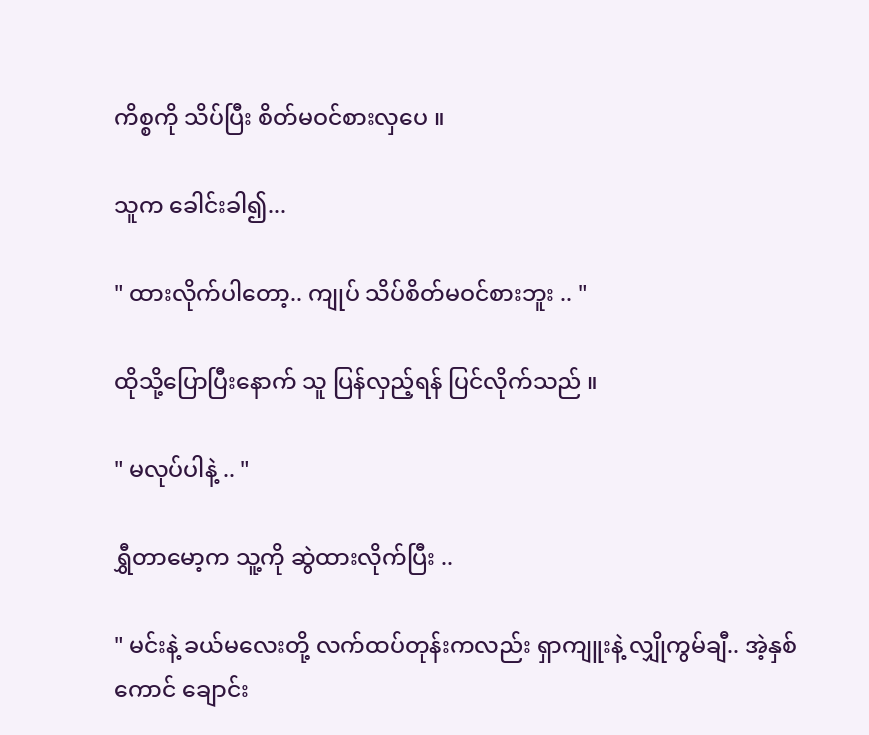ကိစ္စကို သိပ်ပြီး စိတ်မဝင်စားလှပေ ။

သူက ခေါင်းခါ၍...

" ထားလိုက်ပါတော့.. ကျုပ် သိပ်စိတ်မဝင်စားဘူး .. "

ထိုသို့ပြောပြီးနောက် သူ ပြန်လှည့်ရန် ပြင်လိုက်သည် ။

" မလုပ်ပါနဲ့ .. "

ရွှီတာမော့က သူ့ကို ဆွဲထားလိုက်ပြီး ..

" မင်းနဲ့ ခယ်မလေးတို့ လက်ထပ်တုန်းကလည်း ရှာကျူးနဲ့ လျှိုကွမ်ချီ.. အဲ့နှစ်ကောင် ချောင်း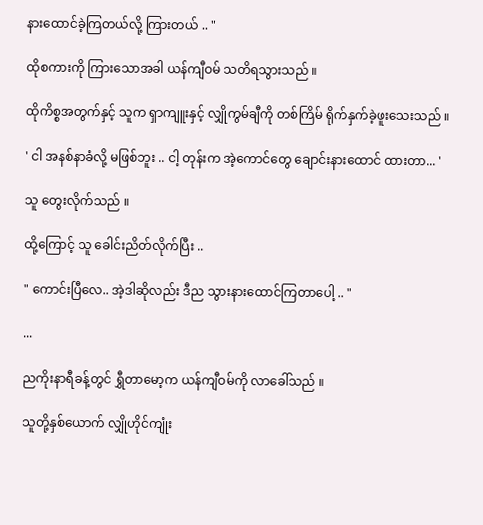နားထောင်ခဲ့ကြတယ်လို့ ကြားတယ် .. "

ထိုစကားကို ကြားသောအခါ ယန်ကျီဝမ် သတိရသွားသည် ။

ထိုကိစ္စအတွက်နှင့် သူက ရှာကျူးနှင့် လျှိုကွမ်ချီကို တစ်ကြိမ် ရိုက်နှက်ခဲ့ဖူးသေးသည် ။

' ငါ အနစ်နာခံလို့ မဖြစ်ဘူး .. ငါ့ တုန်းက အဲ့ကောင်တွေ ချောင်းနားထောင် ထားတာ... '

သူ တွေးလိုက်သည် ။

ထို့ကြောင့် သူ ခေါင်းညိတ်လိုက်ပြီး ..

" ကောင်းပြီလေ.. အဲ့ဒါဆိုလည်း ဒီည သွားနားထောင်ကြတာပေါ့ .. "

...

ညကိုးနာရီခန့်တွင် ရွှီတာမော့က ယန်ကျီဝမ်ကို လာခေါ်သည် ။

သူတို့နှစ်ယောက် လျှိုဟိုင်ကျုံး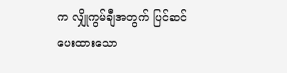က လျှိုကွမ်ချီအတွက် ပြင်ဆင်ပေးထားသော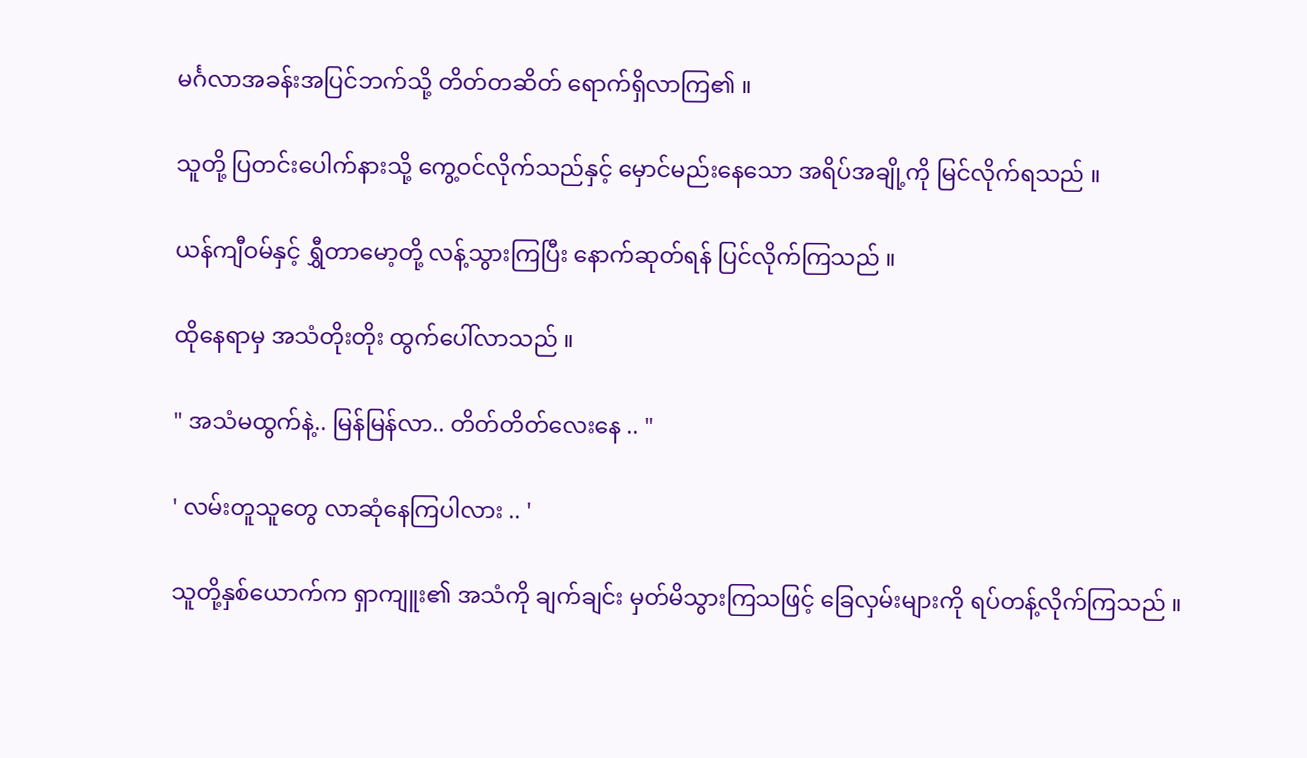မင်္ဂလာအခန်းအပြင်ဘက်သို့ တိတ်တဆိတ် ရောက်ရှိလာကြ၏ ။

သူတို့ ပြတင်းပေါက်နားသို့ ကွေ့ဝင်လိုက်သည်နှင့် မှောင်မည်းနေသော အရိပ်အချို့ကို မြင်လိုက်ရသည် ။

ယန်ကျီဝမ်နှင့် ရွှီတာမော့တို့ လန့်သွားကြပြီး နောက်ဆုတ်ရန် ပြင်လိုက်ကြသည် ။

ထိုနေရာမှ အသံတိုးတိုး ထွက်ပေါ်လာသည် ။

" အသံမထွက်နဲ့.. မြန်မြန်လာ.. တိတ်တိတ်လေးနေ .. "

' လမ်းတူသူတွေ လာဆုံနေကြပါလား .. '

သူတို့နှစ်ယောက်က ရှာကျူး၏ အသံကို ချက်ချင်း မှတ်မိသွားကြသဖြင့် ခြေလှမ်းများကို ရပ်တန့်လိုက်ကြသည် ။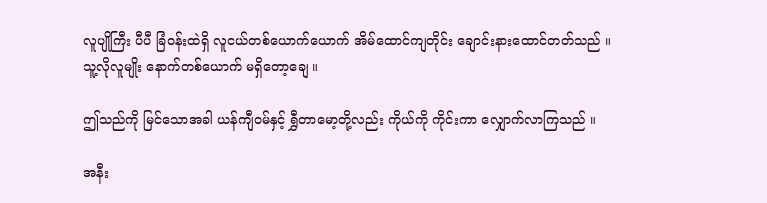လူပျိုကြီး ပီပီ ခြံဝန်းထဲရှိ လူငယ်တစ်ယောက်ယောက် အိမ်ထောင်ကျတိုင်း ချောင်းနားထောင်တတ်သည် ။ သူ့လိုလူမျိုး နောက်တစ်ယောက် မရှိတော့ချေ ။

ဤသည်ကို မြင်သောအခါ ယန်ကျီဝမ်နှင့် ရွှီတာမော့တို့လည်း ကိုယ်ကို ကိုင်းကာ လျှောက်လာကြသည် ။

အနီး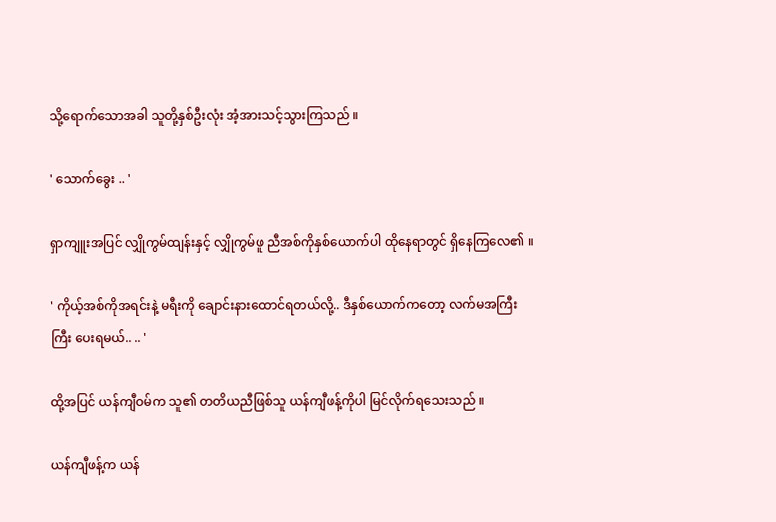သို့ရောက်သောအခါ သူတို့နှစ်ဦးလုံး အံ့အားသင့်သွားကြသည် ။

' သောက်ခွေး .. '

ရှာကျူးအပြင် လျှိုကွမ်ထျန်းနှင့် လျှိုကွမ်ဖူ ညီအစ်ကိုနှစ်ယောက်ပါ ထိုနေရာတွင် ရှိနေကြလေ၏ ။

' ကိုယ့်အစ်ကိုအရင်းနဲ့ မရီးကို ချောင်းနားထောင်ရတယ်လို့.. ဒီနှစ်ယောက်ကတော့ လက်မအကြီးကြီး ပေးရမယ်.. .. '

ထို့အပြင် ယန်ကျီဝမ်က သူ၏ တတိယညီဖြစ်သူ ယန်ကျီဖန့်ကိုပါ မြင်လိုက်ရသေးသည် ။

ယန်ကျီဖန့်က ယန်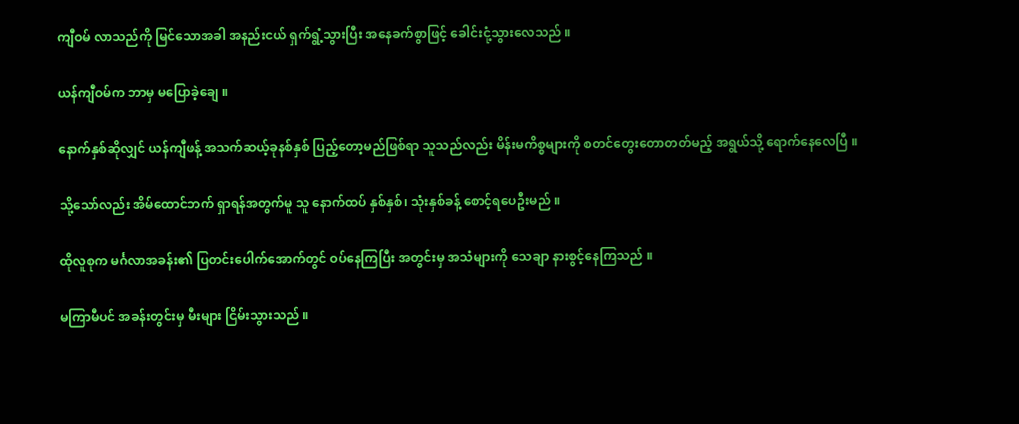ကျီဝမ် လာသည်ကို မြင်သောအခါ အနည်းငယ် ရှက်ရွံ့သွားပြီး အနေခက်စွာဖြင့် ခေါင်းငုံ့သွားလေသည် ။

ယန်ကျီဝမ်က ဘာမှ မပြောခဲ့ချေ ။

နောက်နှစ်ဆိုလျှင် ယန်ကျီဖန့် အသက်ဆယ့်ခုနစ်နှစ် ပြည့်တော့မည်ဖြစ်ရာ သူသည်လည်း မိန်းမကိစ္စများကို စတင်တွေးတောတတ်မည့် အရွယ်သို့ ရောက်နေလေပြီ ။

သို့သော်လည်း အိမ်ထောင်ဘက် ရှာရန်အတွက်မူ သူ နောက်ထပ် နှစ်နှစ်၊ သုံးနှစ်ခန့် စောင့်ရပေဦးမည် ။

ထိုလူစုက မင်္ဂလာအခန်း၏ ပြတင်းပေါက်အောက်တွင် ဝပ်နေကြပြီး အတွင်းမှ အသံများကို သေချာ နားစွင့်နေကြသည် ။

မကြာမီပင် အခန်းတွင်းမှ မီးများ ငြိမ်းသွားသည် ။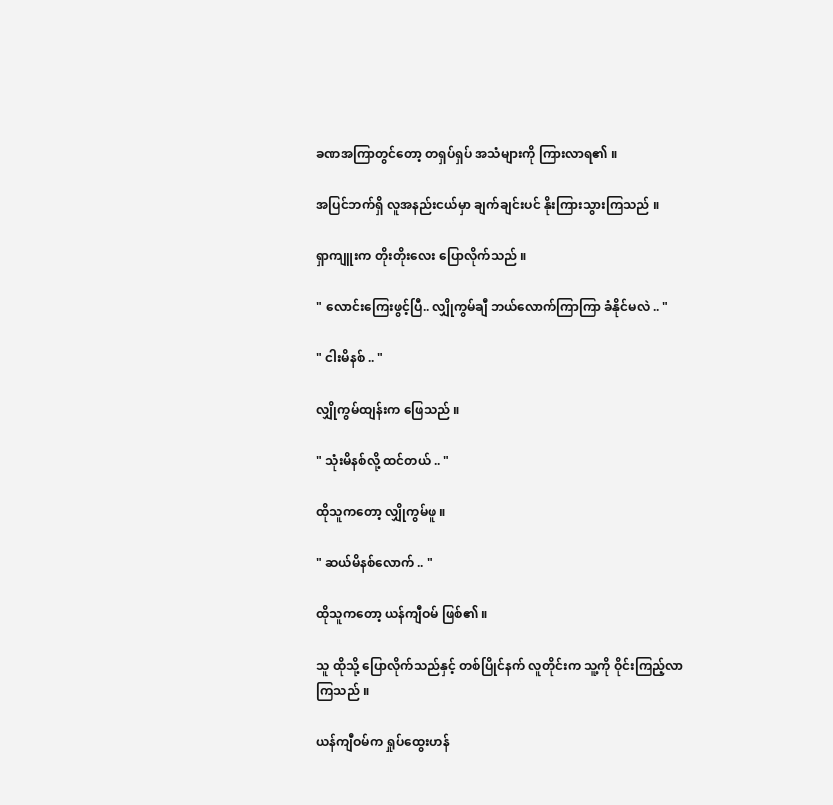ခဏအကြာတွင်တော့ တရှပ်ရှပ် အသံများကို ကြားလာရ၏ ။

အပြင်ဘက်ရှိ လူအနည်းငယ်မှာ ချက်ချင်းပင် နိုးကြားသွားကြသည် ။

ရှာကျူးက တိုးတိုးလေး ပြောလိုက်သည် ။

" လောင်းကြေးဖွင့်ပြီ.. လျှိုကွမ်ချီ ဘယ်လောက်ကြာကြာ ခံနိုင်မလဲ .. "

" ငါးမိနစ် .. "

လျှိုကွမ်ထျန်းက ဖြေသည် ။

" သုံးမိနစ်လို့ ထင်တယ် .. "

ထိုသူကတော့ လျှိုကွမ်ဖူ ။

" ဆယ်မိနစ်လောက် .. "

ထိုသူကတော့ ယန်ကျီဝမ် ဖြစ်၏ ။

သူ ထိုသို့ ပြောလိုက်သည်နှင့် တစ်ပြိုင်နက် လူတိုင်းက သူ့ကို ဝိုင်းကြည့်လာကြသည် ။

ယန်ကျီဝမ်က ရှုပ်ထွေးဟန်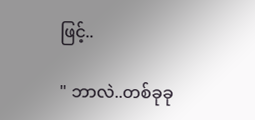ဖြင့်..

" ဘာလဲ..တစ်ခုခု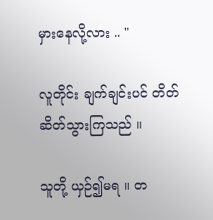မှားနေလို့လား .. "

လူတိုင်း ချက်ချင်းပင် တိတ်ဆိတ်သွားကြသည် ။

သူတို့ ယှဉ်၍မရ ။ တ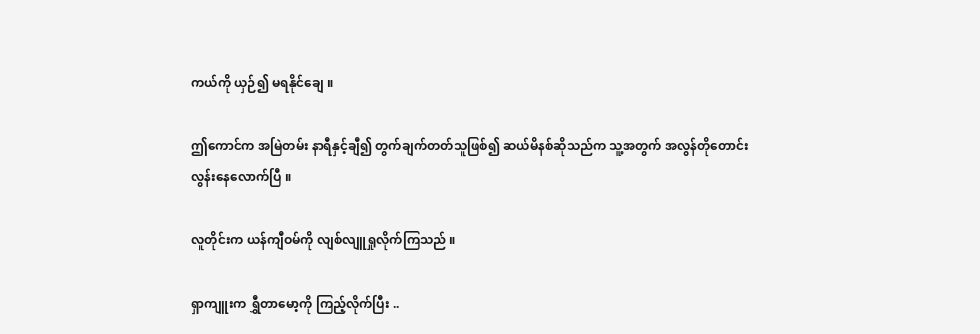ကယ်ကို ယှဉ်၍ မရနိုင်ချေ ။

ဤကောင်က အမြဲတမ်း နာရီနှင့်ချီ၍ တွက်ချက်တတ်သူဖြစ်၍ ဆယ်မိနစ်ဆိုသည်က သူ့အတွက် အလွန်တိုတောင်းလွန်းနေလောက်ပြီ ။

လူတိုင်းက ယန်ကျီဝမ်ကို လျစ်လျူရှုလိုက်ကြသည် ။

ရှာကျူးက ရွှီတာမော့ကို ကြည့်လိုက်ပြီး ..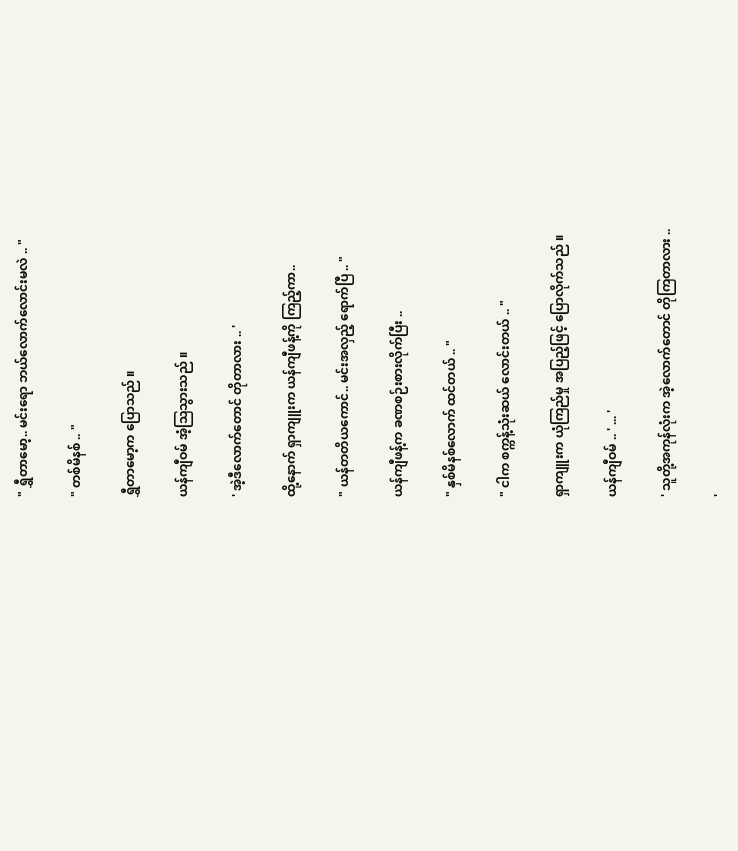" ရွှီတာမော့.. မင်းရော ဘယ်လောက်လောင်းမလဲ .. "

" တစ်မိနစ် .. "

ရွှီတာမော့က ပြောသည် ။

ယန်ကျီဝမ် အံ့သြသွားသည် ။

' အဲ့ဒီလောက်တောင် တိုတာလား .. '

ထို့နောက် ရှာကျူးက ယန်ကျီဖန့်ကို ကြည့်ကာ..

" ယန်တတိယကောင်.. မင်းအလှည့် ရောက်ပြီ .. "

ယန်ကျီဖန့်က ခဏစဉ်းစားလိုက်ပြီး ..

" နှစ်မိနစ်လောက် ထင်တယ် .. "

" ငါက စက္ကန့်သုံးဆယ် လောင်းတယ် .. "

ရှာကျူးက ယုံကြည်မှု အပြည့်ဖြင့် ပြောလိုက်သည် ။

ယန်ကျီဝမ် .. ' ... '

' သူတို့အကုန်လုံးက အဲ့လောက်တောင် တိုကြတာလား ..

'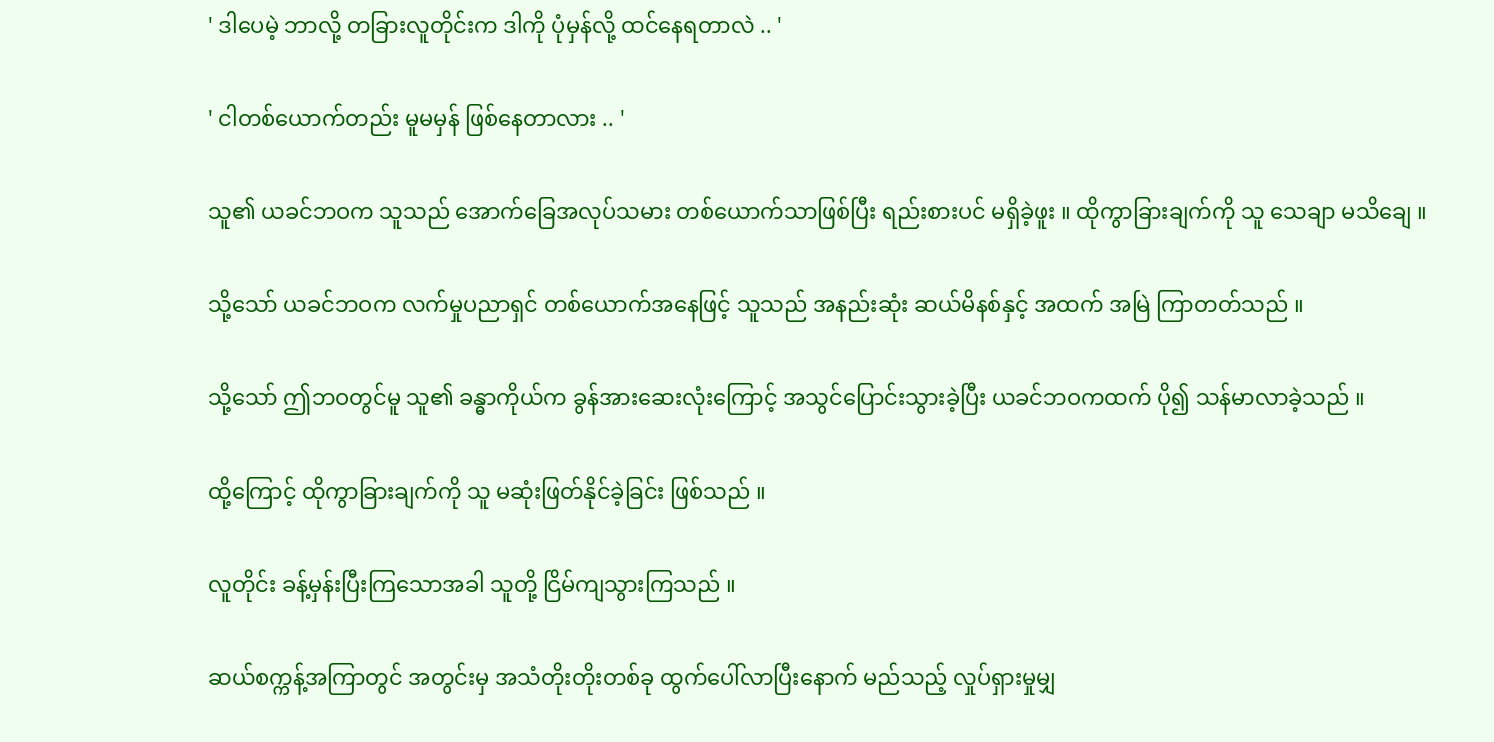' ဒါပေမဲ့ ဘာလို့ တခြားလူတိုင်းက ဒါကို ပုံမှန်လို့ ထင်နေရတာလဲ .. '

' ငါတစ်ယောက်တည်း မူမမှန် ဖြစ်နေတာလား .. '

သူ၏ ယခင်ဘဝက သူသည် အောက်ခြေအလုပ်သမား တစ်ယောက်သာဖြစ်ပြီး ရည်းစားပင် မရှိခဲ့ဖူး ။ ထိုကွာခြားချက်ကို သူ သေချာ မသိချေ ။

သို့သော် ယခင်ဘဝက လက်မှုပညာရှင် တစ်ယောက်အနေဖြင့် သူသည် အနည်းဆုံး ဆယ်မိနစ်နှင့် အထက် အမြဲ ကြာတတ်သည် ။

သို့သော် ဤဘဝတွင်မူ သူ၏ ခန္ဓာကိုယ်က ခွန်အားဆေးလုံးကြောင့် အသွင်ပြောင်းသွားခဲ့ပြီး ယခင်ဘဝကထက် ပို၍ သန်မာလာခဲ့သည် ။

ထို့ကြောင့် ထိုကွာခြားချက်ကို သူ မဆုံးဖြတ်နိုင်ခဲ့ခြင်း ဖြစ်သည် ။

လူတိုင်း ခန့်မှန်းပြီးကြသောအခါ သူတို့ ငြိမ်ကျသွားကြသည် ။

ဆယ်စက္ကန့်အကြာတွင် အတွင်းမှ အသံတိုးတိုးတစ်ခု ထွက်ပေါ်လာပြီးနောက် မည်သည့် လှုပ်ရှားမှုမျှ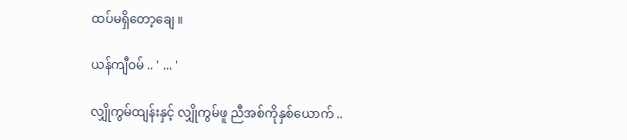ထပ်မရှိတော့ချေ ။

ယန်ကျီဝမ် .. ' ... '

လျှိုကွမ်ထျန်းနှင့် လျှိုကွမ်ဖူ ညီအစ်ကိုနှစ်ယောက် ..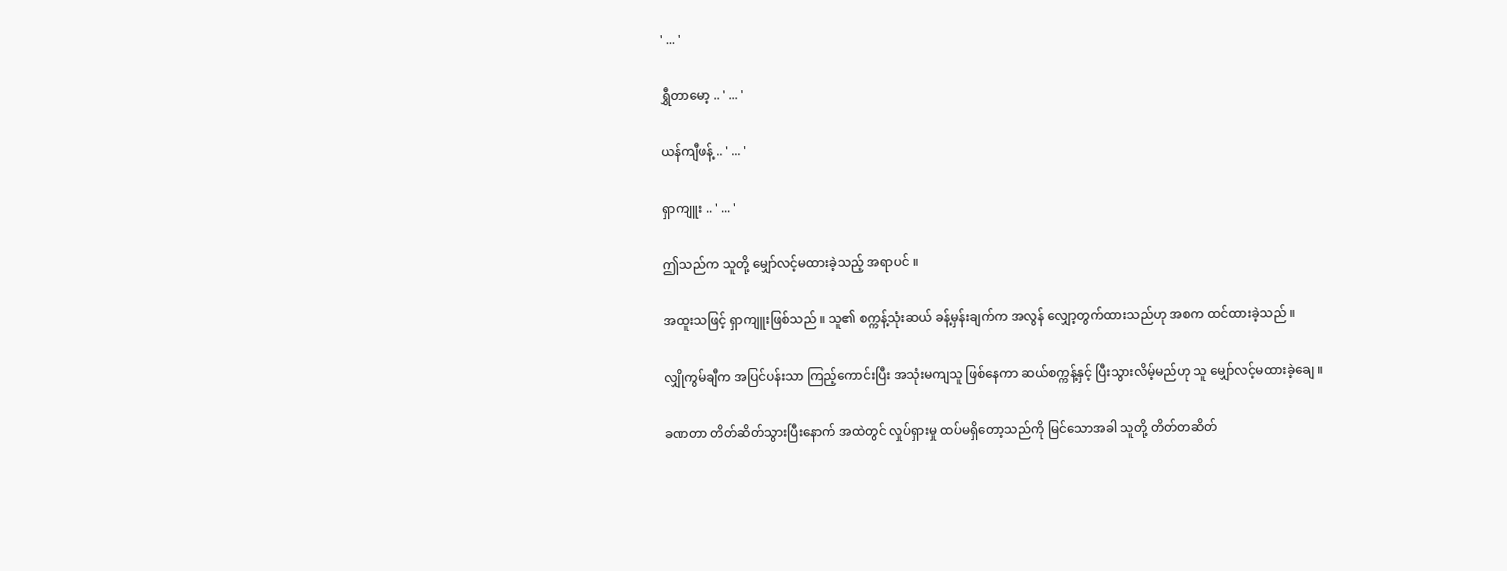' ... '

ရွှီတာမော့ .. ' ... '

ယန်ကျီဖန့် .. ' ... '

ရှာကျူး .. ' ... '

ဤသည်က သူတို့ မျှော်လင့်မထားခဲ့သည့် အရာပင် ။

အထူးသဖြင့် ရှာကျူးဖြစ်သည် ။ သူ၏ စက္ကန့်သုံးဆယ် ခန့်မှန်းချက်က အလွန် လျှော့တွက်ထားသည်ဟု အစက ထင်ထားခဲ့သည် ။

လျှိုကွမ်ချီက အပြင်ပန်းသာ ကြည့်ကောင်းပြီး အသုံးမကျသူ ဖြစ်နေကာ ဆယ်စက္ကန့်နှင့် ပြီးသွားလိမ့်မည်ဟု သူ မျှော်လင့်မထားခဲ့ချေ ။

ခဏတာ တိတ်ဆိတ်သွားပြီးနောက် အထဲတွင် လှုပ်ရှားမှု ထပ်မရှိတော့သည်ကို မြင်သောအခါ သူတို့ တိတ်တဆိတ်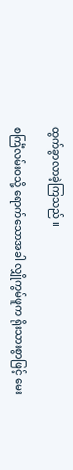ထွက်ခွာလာခဲ့ကြသည် ။

စင်္ကြံလမ်းဝသို့ ရောက်သောအခါ လျှိုကွမ်ဖူက ရိုးသားစွာဖြင့် မေး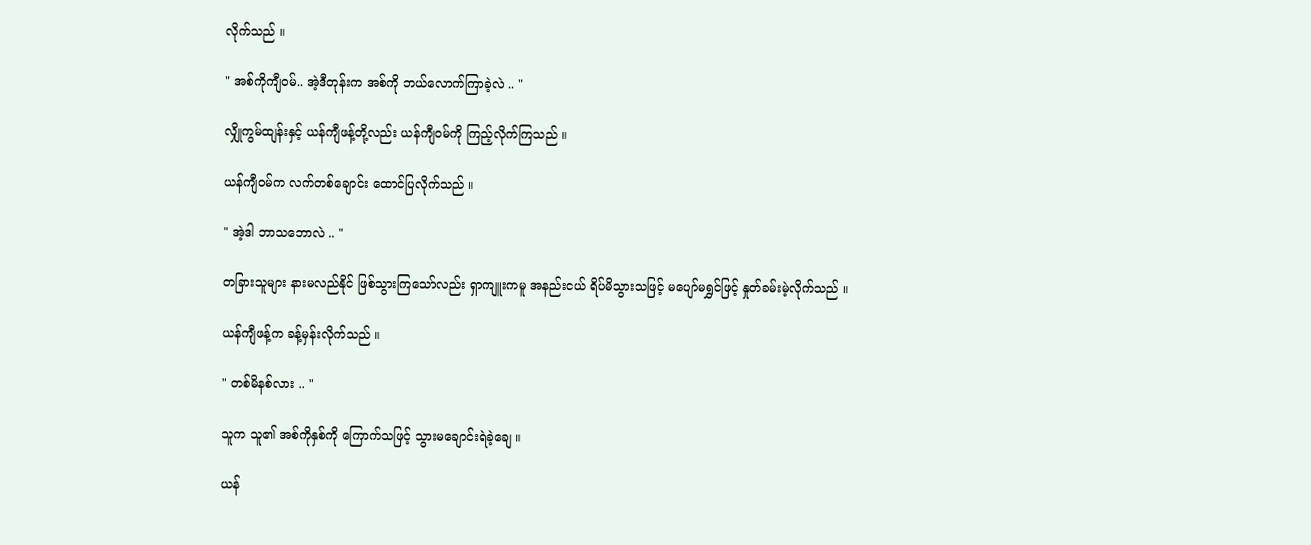လိုက်သည် ။

" အစ်ကိုကျီဝမ်.. အဲ့ဒီတုန်းက အစ်ကို ဘယ်လောက်ကြာခဲ့လဲ .. "

လျှိုကွမ်ထျန်းနှင့် ယန်ကျီဖန့်တို့လည်း ယန်ကျီဝမ်ကို ကြည့်လိုက်ကြသည် ။

ယန်ကျီဝမ်က လက်တစ်ချောင်း ထောင်ပြလိုက်သည် ။

" အဲ့ဒါ ဘာသဘောလဲ .. "

တခြားသူများ နားမလည်နိုင် ဖြစ်သွားကြသော်လည်း ရှာကျူးကမူ အနည်းငယ် ရိပ်မိသွားသဖြင့် မပျော်မရွှင်ဖြင့် နှုတ်ခမ်းမဲ့လိုက်သည် ။

ယန်ကျီဖန့်က ခန့်မှန်းလိုက်သည် ။

" တစ်မိနစ်လား .. "

သူက သူ၏ အစ်ကိုနှစ်ကို ကြောက်သဖြင့် သွားမချောင်းရဲခဲ့ချေ ။

ယန်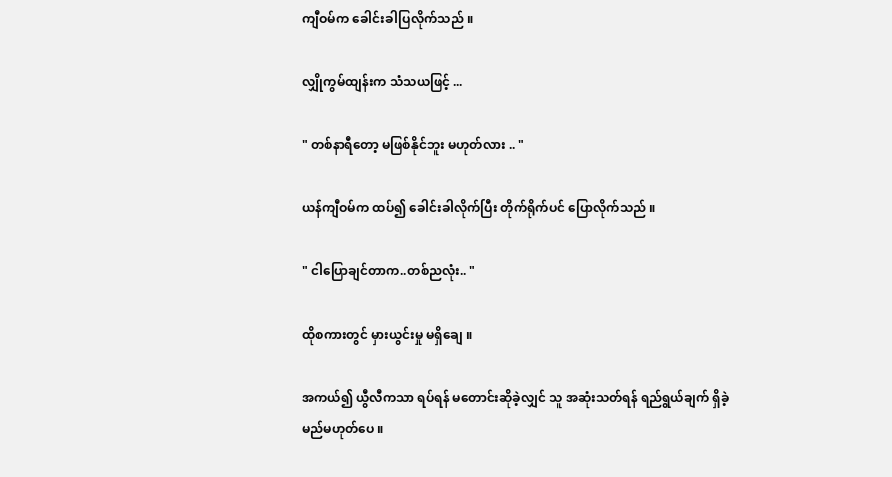ကျီဝမ်က ခေါင်းခါပြလိုက်သည် ။

လျှိုကွမ်ထျန်းက သံသယဖြင့် ...

" တစ်နာရီတော့ မဖြစ်နိုင်ဘူး မဟုတ်လား .. "

ယန်ကျီဝမ်က ထပ်၍ ခေါင်းခါလိုက်ပြီး တိုက်ရိုက်ပင် ပြောလိုက်သည် ။

" ငါပြောချင်တာက..တစ်ညလုံး.. "

ထိုစကားတွင် မှားယွင်းမှု မရှိချေ ။

အကယ်၍ ယွီလီကသာ ရပ်ရန် မတောင်းဆိုခဲ့လျှင် သူ အဆုံးသတ်ရန် ရည်ရွယ်ချက် ရှိခဲ့မည်မဟုတ်ပေ ။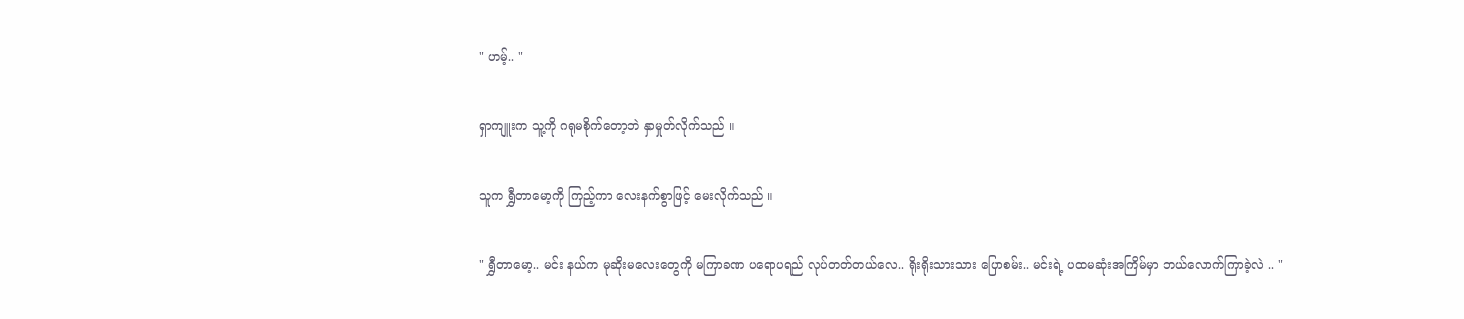" ဟမ့်.. "

ရှာကျူးက သူ့ကို ဂရုမစိုက်တော့ဘဲ နှာမှုတ်လိုက်သည် ။

သူက ရွှီတာမော့ကို ကြည့်ကာ လေးနက်စွာဖြင့် မေးလိုက်သည် ။

" ရွှီတာမော့.. မင်း နယ်က မုဆိုးမလေးတွေကို မကြာခဏ ပရောပရည် လုပ်တတ်တယ်လေ.. ရိုးရိုးသားသား ပြောစမ်း.. မင်းရဲ့ ပထမဆုံးအကြိမ်မှာ ဘယ်လောက်ကြာခဲ့လဲ .. "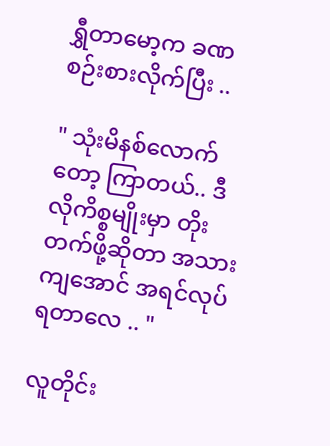ရွှီတာမော့က ခဏစဉ်းစားလိုက်ပြီး ..

" သုံးမိနစ်လောက်တော့ ကြာတယ်.. ဒီလိုကိစ္စမျိုးမှာ တိုးတက်ဖို့ဆိုတာ အသားကျအောင် အရင်လုပ်ရတာလေ .. "

လူတိုင်း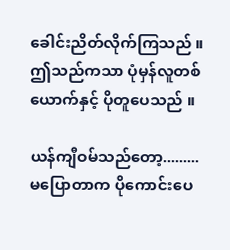ခေါင်းညိတ်လိုက်ကြသည် ။ ဤသည်ကသာ ပုံမှန်လူတစ်ယောက်နှင့် ပိုတူပေသည် ။

ယန်ကျီဝမ်သည်တော့......... မပြောတာက ပိုကောင်းပေ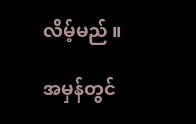လိမ့်မည် ။

အမှန်တွင်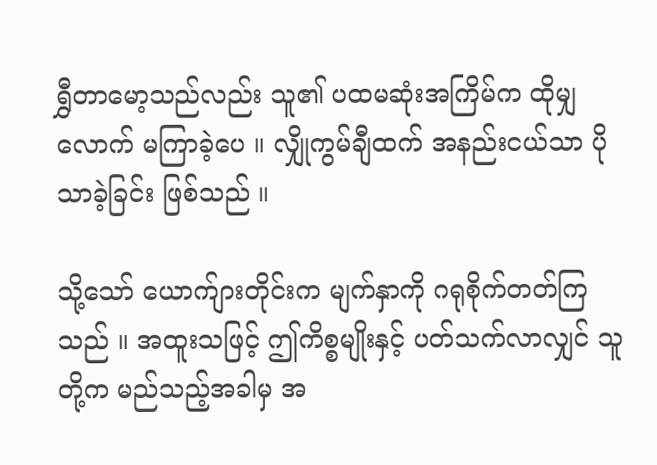ရွှီတာမော့သည်လည်း သူ၏ ပထမဆုံးအကြိမ်က ထိုမျှလောက် မကြာခဲ့ပေ ။ လျှိုကွမ်ချီထက် အနည်းငယ်သာ ပိုသာခဲ့ခြင်း ဖြစ်သည် ။

သို့သော် ယောက်ျားတိုင်းက မျက်နှာကို ဂရုစိုက်တတ်ကြသည် ။ အထူးသဖြင့် ဤကိစ္စမျိုးနှင့် ပတ်သက်လာလျှင် သူတို့က မည်သည့်အခါမှ အ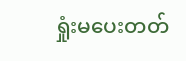ရှုံးမပေးတတ်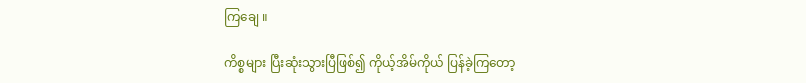ကြချေ ။

ကိစ္စများ ပြီးဆုံးသွားပြီဖြစ်၍ ကိုယ့်အိမ်ကိုယ် ပြန်ခဲ့ကြတော့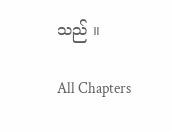သည် ။

All Chapters